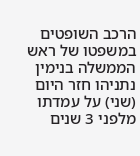הרכב השופטים במשפטו של ראש הממשלה בנימין נתניהו חזר היום (שני) על עמדתו מלפני 3 שנים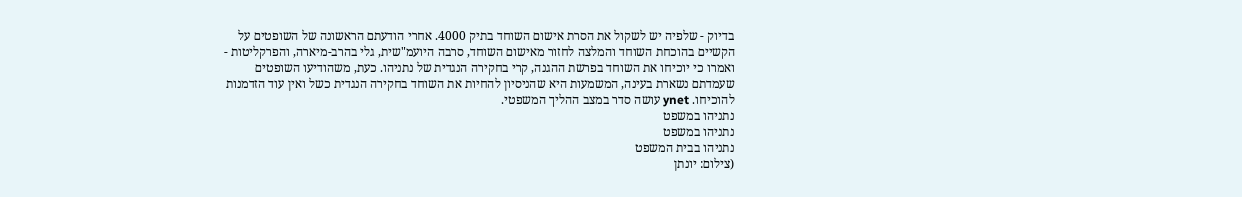בדיוק - שלפיה יש לשקול את הסרת אישום השוחד בתיק 4000. אחרי הודעתם הראשונה של השופטים על הקשיים בהוכחת השוחד והמלצה לחזור מאישום השוחד, סרבה היועמ"שית, גלי בהרב-מיארה, והפרקליטות - ואמרו כי יוכיחו את השוחד בפרשת ההגנה, קרי בחקירה הנגדית של נתניהו. כעת, משהודיעו השופטים שעמדתם נשארת בעינה, המשמעות היא שהניסיון להחיות את השוחד בחקירה הנגדית כשל ואין עוד הזדמנות להוכיחו. ynet עושה סדר במצב ההליך המשפטי.
נתניהו במשפט
נתניהו במשפט
נתניהו בבית המשפט
(צילום: יונתן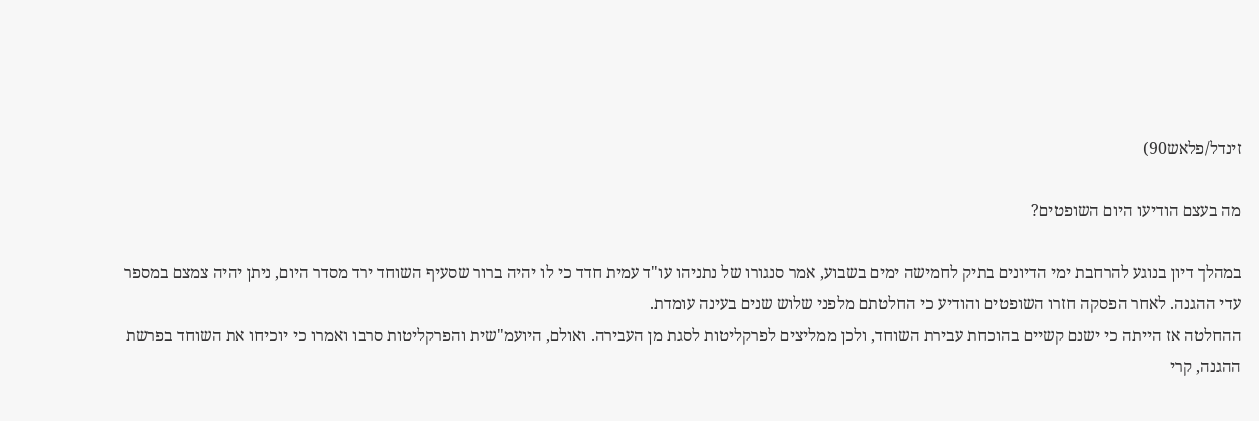זינדל/פלאש90)

מה בעצם הודיעו היום השופטים?

במהלך דיון בנוגע להרחבת ימי הדיונים בתיק לחמישה ימים בשבוע, אמר סנגורו של נתניהו עו"ד עמית חדד כי לו יהיה ברור שסעיף השוחד ירד מסדר היום, ניתן יהיה צמצם במספר עדי ההגנה. לאחר הפסקה חזרו השופטים והודיע כי החלטתם מלפני שלוש שנים בעינה עומדת.
ההחלטה אז הייתה כי ישנם קשיים בהוכחת עבירת השוחד, ולכן ממליצים לפרקליטות לסגת מן העבירה. ואולם, היועמ"שית והפרקליטות סרבו ואמרו כי יוכיחו את השוחד בפרשת ההגנה, קרי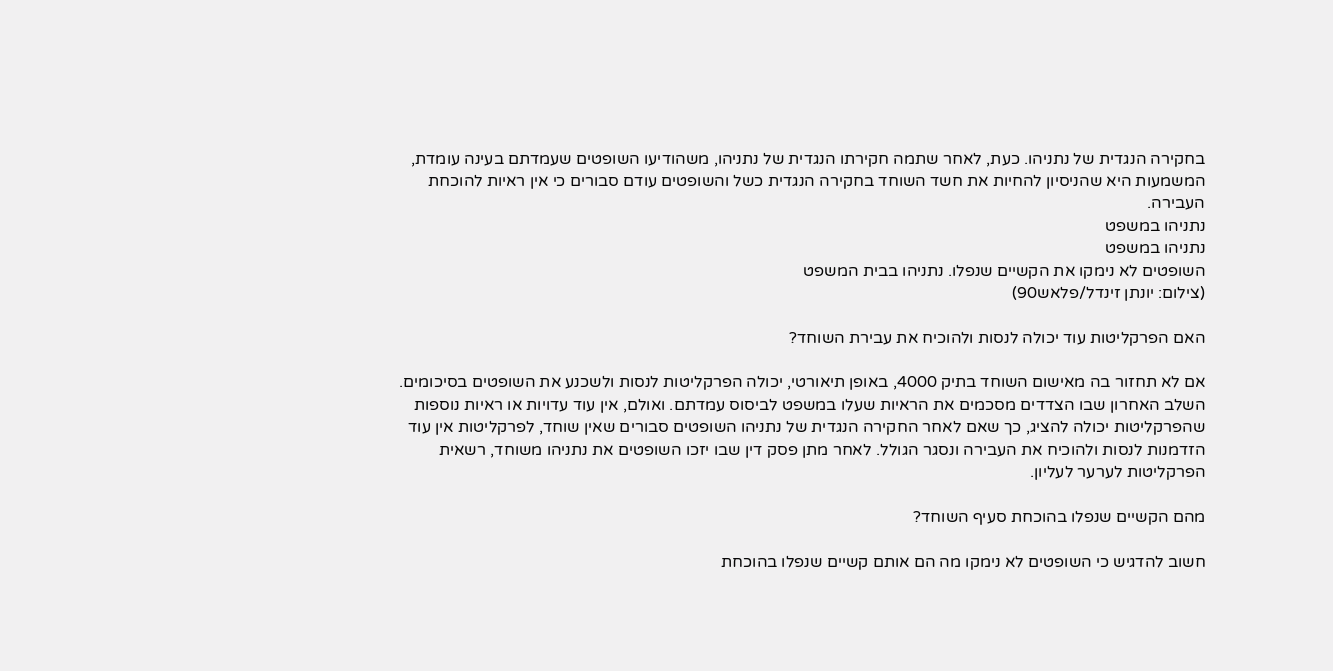בחקירה הנגדית של נתניהו. כעת, לאחר שתמה חקירתו הנגדית של נתניהו, משהודיעו השופטים שעמדתם בעינה עומדת, המשמעות היא שהניסיון להחיות את חשד השוחד בחקירה הנגדית כשל והשופטים עודם סבורים כי אין ראיות להוכחת העבירה.
נתניהו במשפט
נתניהו במשפט
השופטים לא נימקו את הקשיים שנפלו. נתניהו בבית המשפט
(צילום: יונתן זינדל/פלאש90)

האם הפרקליטות עוד יכולה לנסות ולהוכיח את עבירת השוחד?

אם לא תחזור בה מאישום השוחד בתיק 4000, באופן תיאורטי, יכולה הפרקליטות לנסות ולשכנע את השופטים בסיכומים. השלב האחרון שבו הצדדים מסכמים את הראיות שעלו במשפט לביסוס עמדתם. ואולם, אין עוד עדויות או ראיות נוספות שהפרקליטות יכולה להציג, כך שאם לאחר החקירה הנגדית של נתניהו השופטים סבורים שאין שוחד, לפרקליטות אין עוד הזדמנות לנסות ולהוכיח את העבירה ונסגר הגולל. לאחר מתן פסק דין שבו יזכו השופטים את נתניהו משוחד, רשאית הפרקליטות לערער לעליון.

מהם הקשיים שנפלו בהוכחת סעיף השוחד?

חשוב להדגיש כי השופטים לא נימקו מה הם אותם קשיים שנפלו בהוכחת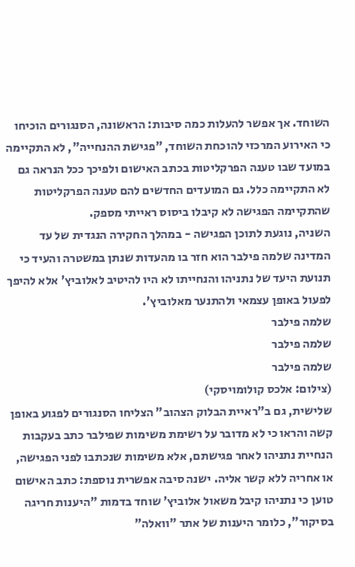השוחד. אך אפשר להעלות כמה סיבות: הראשונה, הסנגורים הוכיחו כי האירוע המרכזי להוכחת השוחד, "פגישת ההנחייה", לא התקיימה במועד שבו טענה הפרקליטות בכתב האישום ולפיכך ככל הנראה גם לא התקיימה כלל. גם המועדים החדשים להם טענה הפרקליטות שהתקיימה הפגישה לא קיבלו ביסוס ראייתי מספק.
השניה, נוגעת לתוכן הפגישה - במהלך החקירה הנגדית של עד המדינה שלמה פילבר הוא חזר בו מהעדות שנתן במשטרה והעיד כי תנועת היעד של נתניהו והנחייתו לא היו להיטיב לאלוביץ' אלא להיפך לפעול באופן עצמאי ולהתנער מאלוביץ'.
שלמה פילבר
שלמה פילבר
שלמה פילבר
(צילום: אלכס קולומויסקי)
שלישית, גם ב"ראיית הבלוק הצהוב" הצליחו הסנגורים לפגוע באופן קשה והראו כי לא מדובר על רשימת משימות שפילבר כתב בעקבות הנחיית נתניהו לאחר פגישתם, אלא משימות שנכתבו לפני הפגישה, או אחריה ללא קשר אליה. ישנה סיבה אפשרית נוספת: כתב האישום טוען כי נתניהו קיבל משאול אלוביץ' שוחד בדמות "היענות חריגה בסיקור", כלומר היענות של אתר "וואלה"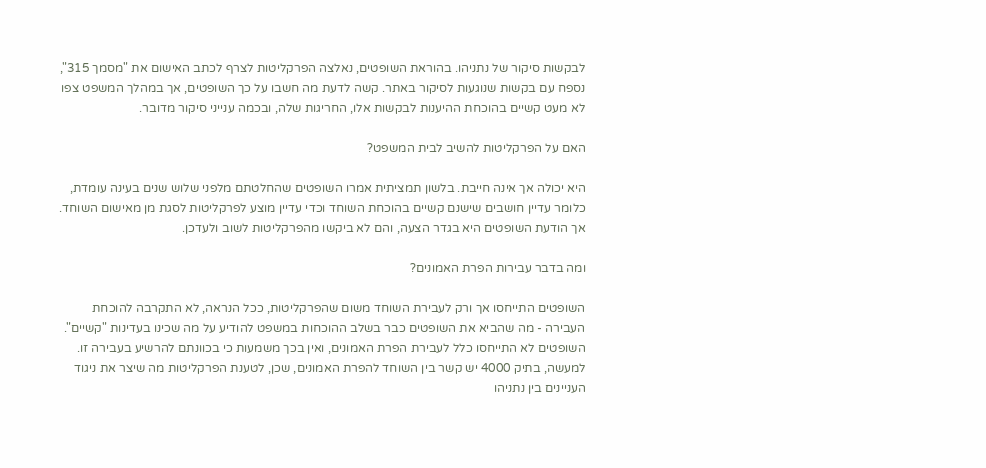לבקשות סיקור של נתניהו. בהוראת השופטים, נאלצה הפרקליטות לצרף לכתב האישום את "מסמך 315", נספח עם בקשות שנוגעות לסיקור באתר. קשה לדעת מה חשבו על כך השופטים, אך במהלך המשפט צפו לא מעט קשיים בהוכחת ההיענות לבקשות אלו, החריגות שלה, ובכמה ענייני סיקור מדובר.

האם על הפרקליטות להשיב לבית המשפט?

היא יכולה אך אינה חייבת. בלשון תמציתית אמרו השופטים שהחלטתם מלפני שלוש שנים בעינה עומדת, כלומר עדיין חושבים שישנם קשיים בהוכחת השוחד וכדי עדיין מוצע לפרקליטות לסגת מן מאישום השוחד. אך הודעת השופטים היא בגדר הצעה, והם לא ביקשו מהפרקליטות לשוב ולעדכן.

ומה בדבר עבירות הפרת האמונים?

השופטים התייחסו אך ורק לעבירת השוחד משום שהפרקליטות, ככל הנראה, לא התקרבה להוכחת העבירה - מה שהביא את השופטים כבר בשלב ההוכחות במשפט להודיע על מה שכינו בעדינות "קשיים". השופטים לא התייחסו כלל לעבירת הפרת האמונים, ואין בכך משמעות כי בכוונתם להרשיע בעבירה זו. למעשה, בתיק 4000 יש קשר בין השוחד להפרת האמונים, שכן, לטענת הפרקליטות מה שיצר את ניגוד העניינים בין נתניהו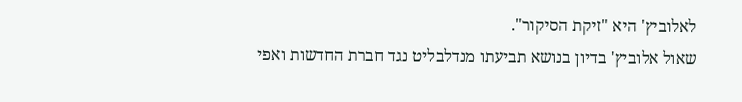לאלוביץ' היא "זיקת הסיקור".
שאול אלוביץ' בדיון בנושא תביעתו מנדלבליט נגד חברת החדשות ואפי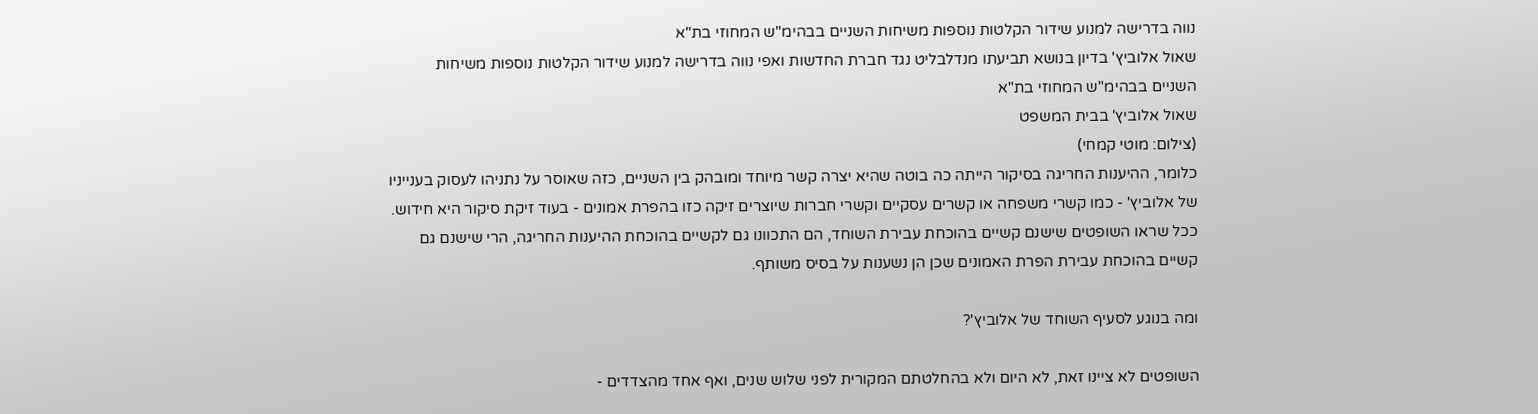נווה בדרישה למנוע שידור הקלטות נוספות משיחות השניים בבהימ"ש המחוזי בת"א
שאול אלוביץ' בדיון בנושא תביעתו מנדלבליט נגד חברת החדשות ואפי נווה בדרישה למנוע שידור הקלטות נוספות משיחות השניים בבהימ"ש המחוזי בת"א
שאול אלוביץ' בבית המשפט
(צילום: מוטי קמחי)
כלומר, ההיענות החריגה בסיקור הייתה כה בוטה שהיא יצרה קשר מיוחד ומובהק בין השניים, כזה שאוסר על נתניהו לעסוק בענייניו של אלוביץ' - כמו קשרי משפחה או קשרים עסקיים וקשרי חברות שיוצרים זיקה כזו בהפרת אמונים - בעוד זיקת סיקור היא חידוש. ככל שראו השופטים שישנם קשיים בהוכחת עבירת השוחד, הם התכוונו גם לקשיים בהוכחת ההיענות החריגה, הרי שישנם גם קשיים בהוכחת עבירת הפרת האמונים שכן הן נשענות על בסיס משותף.

ומה בנוגע לסעיף השוחד של אלוביץ'?

השופטים לא ציינו זאת, לא היום ולא בהחלטתם המקורית לפני שלוש שנים, ואף אחד מהצדדים -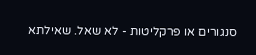סנגורים או פרקליטות - לא שאל. שאילתא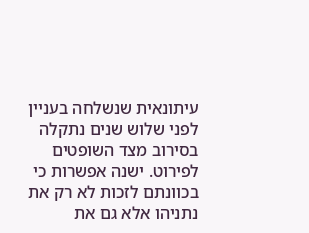עיתונאית שנשלחה בעניין לפני שלוש שנים נתקלה בסירוב מצד השופטים לפירוט. ישנה אפשרות כי בכוונתם לזכות לא רק את נתניהו אלא גם את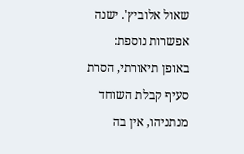שאול אלוביץ'. ישנה אפשרות נוספת: באופן תיאורתי, הסרת סעיף קבלת השוחד מנתניהו, אין בה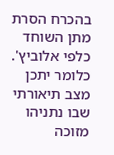בהכרח הסרת מתן השוחד כלפי אלוביץ'. כלומר יתכן מצב תיאורתי שבו נתניהו מזוכה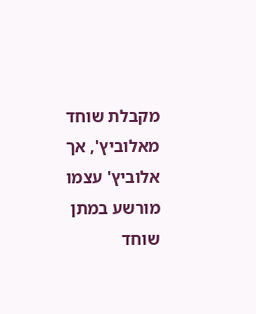מקבלת שוחד מאלוביץ', אך אלוביץ' עצמו מורשע במתן שוחד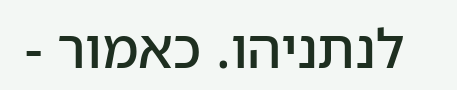לנתניהו. כאמור -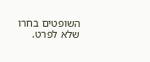השופטים בחרו שלא לפרט.